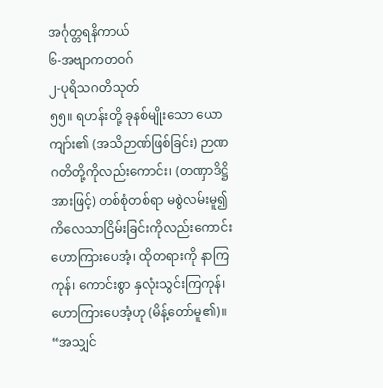အင်္ဂုတ္တရနိကာယ်
၆-အဗျာကတဝဂ်
၂-ပုရိသဂတိသုတ်
၅၅။ ရဟန်းတို့ ခုနစ်မျိုးသော ယောကျာ်း၏ (အသိဉာဏ်ဖြစ်ခြင်း) ဉာဏဂတိတို့ကိုလည်းကောင်း၊ (တဏှာဒိဋ္ဌိအားဖြင့်) တစ်စုံတစ်ရာ မစွဲလမ်းမူ၍ ကိလေသာငြိမ်းခြင်းကိုလည်းကောင်း ဟောကြားပေအံ့၊ ထိုတရားကို နာကြကုန်၊ ကောင်းစွာ နှလုံးသွင်းကြကုန်၊ ဟောကြားပေအံ့ဟု (မိန့်တော်မူ၏)။
“အသျှင်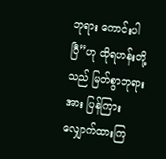ဘုရား ကောင်းပါပြီ”ဟု ထိုရဟန်းတို့သည် မြတ်စွာဘုရားအား ပြန်ကြားလျှောက်ထားကြ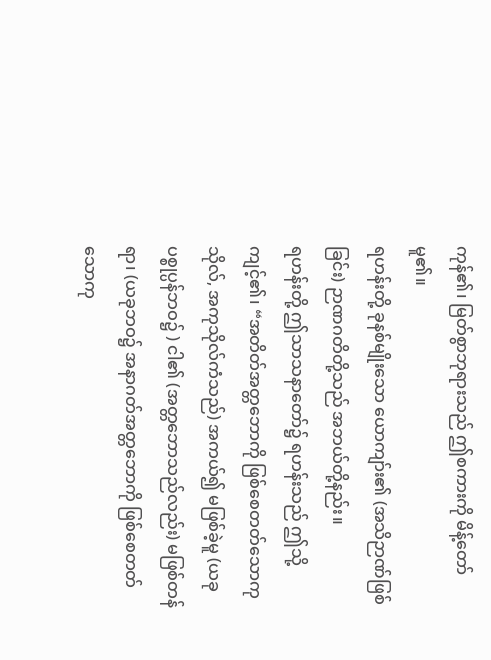ကုန်၏၊ မြတ်စွာဘုရားသည် ဤစကားကို မိန့်တော်မူ၏။
ရဟန်းတို့ ခုနစ်မျိုးသော ယောကျာ်း၏ (အသိဉာဏ်ဖြစ်ခြင်း) ဉာဏဂတိတို့သည် အဘယ်တို့နည်း။
ရဟန်းတို့ ဤသာသနာတော်၌ ရဟန်းသည် ဤသို့ ကျင့်၏၊ “အတိတ်အတ္တဘောကို ဖြစ်စေတတ်သောကုသိုလ်, အကုသိုလ်ကံသည်) အကယ်၍ မဖြစ်ခဲ့မူ (ယခုပစ္စုပ္ပန်ဘဝ၌ ) ငါ၏ (အတ္တဘောသည်လည်း) မဖြစ်တန်ရာ၊ (ယခုဘဝ၌ အနာဂတ်အတ္တဘောကို ဖြစ်စေတတ်သောကု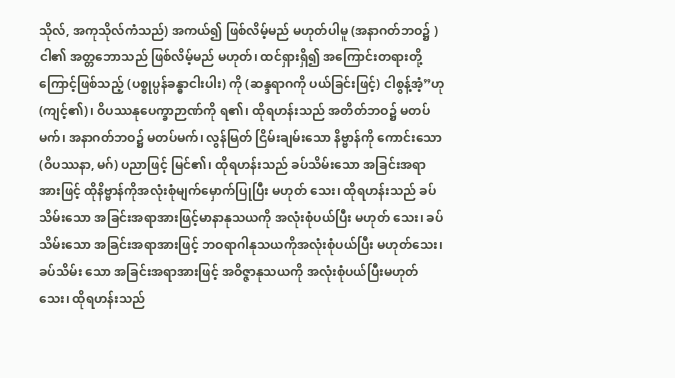သိုလ်, အကုသိုလ်ကံသည်) အကယ်၍ ဖြစ်လိမ့်မည် မဟုတ်ပါမူ (အနာဂတ်ဘဝ၌ ) ငါ၏ အတ္တဘောသည် ဖြစ်လိမ့်မည် မဟုတ်၊ ထင်ရှားရှိ၍ အကြောင်းတရားတို့ကြောင့်ဖြစ်သည့် (ပစ္စုပ္ပန်ခန္ဓာငါးပါး) ကို (ဆန္ဒရာဂကို ပယ်ခြင်းဖြင့်) ငါစွန့်အံ့”ဟု (ကျင့်၏)၊ ဝိပဿနုပေက္ခာဉာဏ်ကို ရ၏၊ ထိုရဟန်းသည် အတိတ်ဘဝ၌ မတပ်မက်၊ အနာဂတ်ဘဝ၌ မတပ်မက်၊ လွန်မြတ် ငြိမ်းချမ်းသော နိဗ္ဗာန်ကို ကောင်းသော (ဝိပဿနာ, မဂ်) ပညာဖြင့် မြင်၏၊ ထိုရဟန်းသည် ခပ်သိမ်းသော အခြင်းအရာအားဖြင့် ထိုနိဗ္ဗာန်ကိုအလုံးစုံမျက်မှောက်ပြုပြီး မဟုတ် သေး၊ ထိုရဟန်းသည် ခပ်သိမ်းသော အခြင်းအရာအားဖြင့်မာနာနုသယကို အလုံးစုံပယ်ပြီး မဟုတ် သေး၊ ခပ်သိမ်းသော အခြင်းအရာအားဖြင့် ဘဝရာဂါနုသယကိုအလုံးစုံပယ်ပြီး မဟုတ်သေး၊ ခပ်သိမ်း သော အခြင်းအရာအားဖြင့် အဝိဇ္ဇာနုသယကို အလုံးစုံပယ်ပြီးမဟုတ်သေး၊ ထိုရဟန်းသည်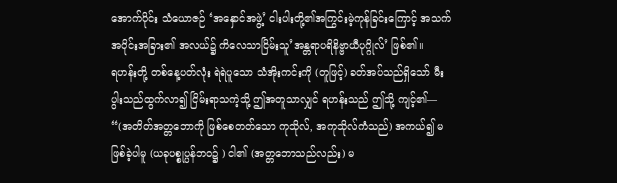အောက်ပိုင်း သံယောဇဉ် ‘အနှောင်အဖွဲ့’ ငါးပါးတို့၏အကြွင်းမဲ့ကုန်ခြင်းကြောင့် အသက်အပိုင်းအခြား၏ အလယ်၌ ကိလေသာငြိမ်းသူ’အန္တရာပရိနိဗ္ဗာယီပုဂ္ဂိုလ်’ ဖြစ်၏။
ရဟန်းတို့ တစ်နေ့ပတ်လုံး ရဲရဲပူသော သံအိုးကင်းကို (တူဖြင့်) ခတ်အပ်သည်ရှိသော် မီးပွါးသည်ထွက်လာ၍ ငြိမ်းရာသကဲ့သို့ ဤအတူသာလျှင် ရဟန်းသည် ဤသို့ ကျင့်၏—
“(အတိတ်အတ္တဘောကို ဖြစ်စေတတ်သော ကုသိုလ်, အကုသိုလ်ကံသည်) အကယ်၍ မဖြစ်ခဲ့ပါမူ (ယခုပစ္စုပ္ပန်ဘဝ၌ ) ငါ၏ (အတ္တဘောသည်လည်း) မ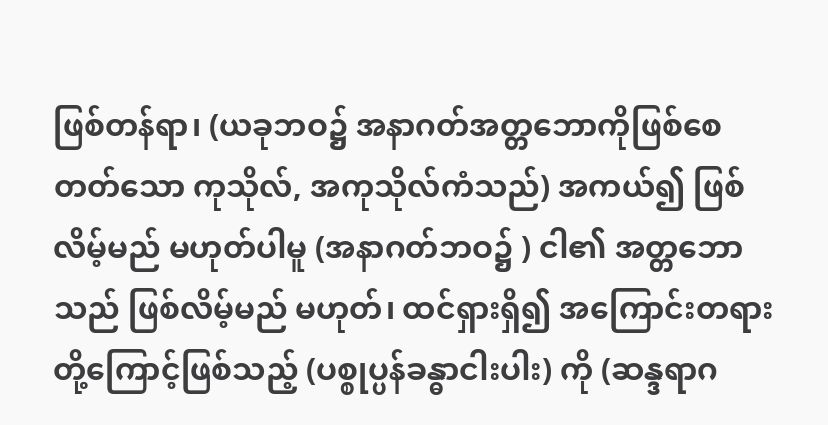ဖြစ်တန်ရာ၊ (ယခုဘဝ၌ အနာဂတ်အတ္တဘောကိုဖြစ်စေတတ်သော ကုသိုလ်, အကုသိုလ်ကံသည်) အကယ်၍ ဖြစ်လိမ့်မည် မဟုတ်ပါမူ (အနာဂတ်ဘဝ၌ ) ငါ၏ အတ္တဘောသည် ဖြစ်လိမ့်မည် မဟုတ်၊ ထင်ရှားရှိ၍ အကြောင်းတရားတို့ကြောင့်ဖြစ်သည့် (ပစ္စုပ္ပန်ခန္ဓာငါးပါး) ကို (ဆန္ဒရာဂ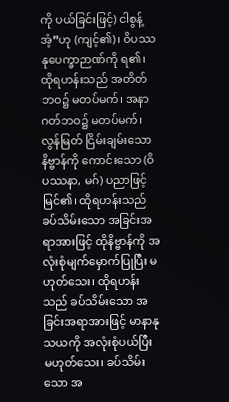ကို ပယ်ခြင်းဖြင့်) ငါစွန့်အံ့”ဟု (ကျင့်၏)၊ ဝိပဿနုပေက္ခာဉာဏ်ကို ရ၏၊ ထိုရဟန်းသည် အတိတ်ဘဝ၌ မတပ်မက်၊ အနာဂတ်ဘဝ၌ မတပ်မက်၊ လွန်မြတ် ငြိမ်းချမ်းသော နိဗ္ဗာန်ကို ကောင်းသော (ဝိပဿနာ, မဂ်) ပညာဖြင့် မြင်၏၊ ထိုရဟန်းသည် ခပ်သိမ်းသော အခြင်းအရာအားဖြင့် ထိုနိဗ္ဗာန်ကို အလုံးစုံမျက်မှောက်ပြုပြီး မဟုတ်သေး၊ ထိုရဟန်းသည် ခပ်သိမ်းသော အခြင်းအရာအားဖြင့် မာနာနုသယကို အလုံးစုံပယ်ပြီး မဟုတ်သေး၊ ခပ်သိမ်းသော အ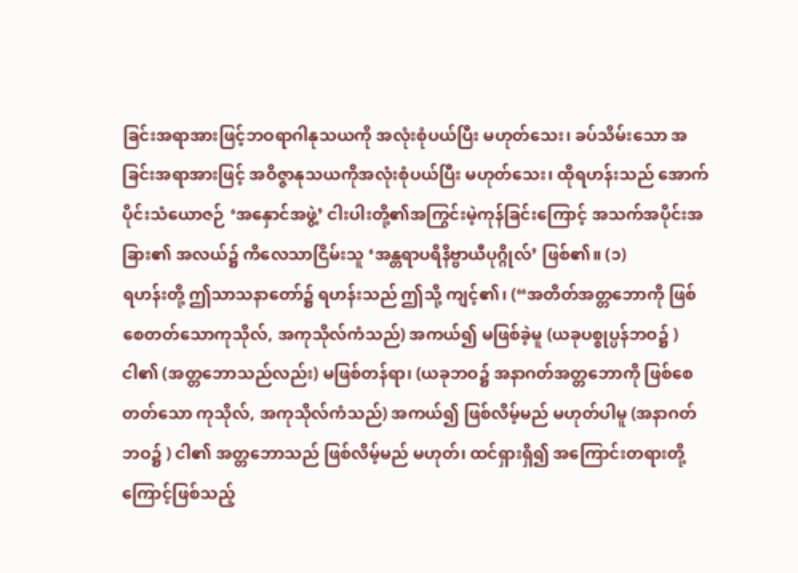ခြင်းအရာအားဖြင့်ဘဝရာဂါနုသယကို အလုံးစုံပယ်ပြီး မဟုတ်သေး၊ ခပ်သိမ်းသော အခြင်းအရာအားဖြင့် အဝိဇ္ဇာနုသယကိုအလုံးစုံပယ်ပြီး မဟုတ်သေး၊ ထိုရဟန်းသည် အောက်ပိုင်းသံယောဇဉ် ‘အနှောင်အဖွဲ့’ ငါးပါးတို့၏အကြွင်းမဲ့ကုန်ခြင်းကြောင့် အသက်အပိုင်းအခြား၏ အလယ်၌ ကိလေသာငြိမ်းသူ ‘အန္တရာပရိနိဗ္ဗာယီပုဂ္ဂိုလ်’ ဖြစ်၏။ (၁)
ရဟန်းတို့ ဤသာသနာတော်၌ ရဟန်းသည် ဤသို့ ကျင့်၏၊ (“အတိတ်အတ္တဘောကို ဖြစ်စေတတ်သောကုသိုလ်, အကုသိုလ်ကံသည်) အကယ်၍ မဖြစ်ခဲ့မူ (ယခုပစ္စုပ္ပန်ဘဝ၌ ) ငါ၏ (အတ္တဘောသည်လည်း) မဖြစ်တန်ရာ၊ (ယခုဘဝ၌ အနာဂတ်အတ္တဘောကို ဖြစ်စေတတ်သော ကုသိုလ်, အကုသိုလ်ကံသည်) အကယ်၍ ဖြစ်လိမ့်မည် မဟုတ်ပါမူ (အနာဂတ်ဘဝ၌ ) ငါ၏ အတ္တဘောသည် ဖြစ်လိမ့်မည် မဟုတ်၊ ထင်ရှားရှိ၍ အကြောင်းတရားတို့ကြောင့်ဖြစ်သည့်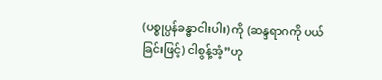(ပစ္စုပ္ပန်ခန္ဓာငါးပါး) ကို (ဆန္ဒရာဂကို ပယ်ခြင်းဖြင့်) ငါစွန့်အံ့”ဟု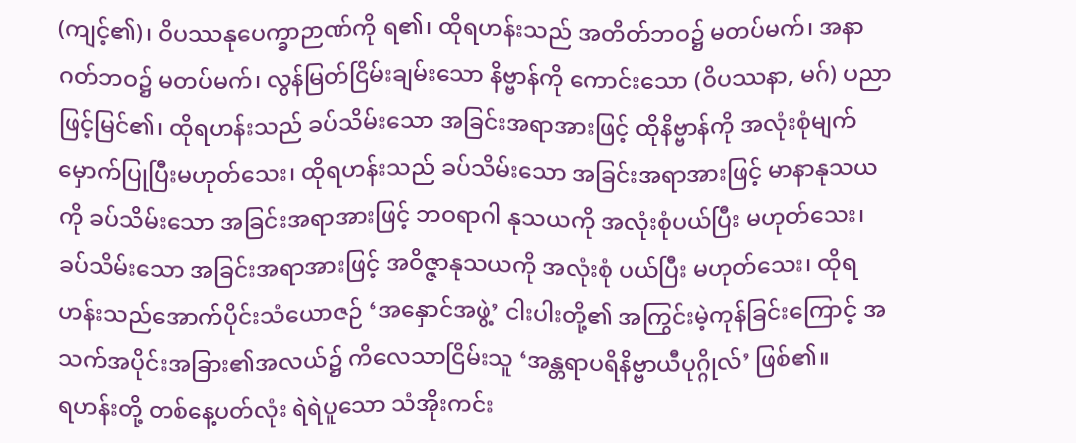(ကျင့်၏)၊ ဝိပဿနုပေက္ခာဉာဏ်ကို ရ၏၊ ထိုရဟန်းသည် အတိတ်ဘဝ၌ မတပ်မက်၊ အနာဂတ်ဘဝ၌ မတပ်မက်၊ လွန်မြတ်ငြိမ်းချမ်းသော နိဗ္ဗာန်ကို ကောင်းသော (ဝိပဿနာ, မဂ်) ပညာဖြင့်မြင်၏၊ ထိုရဟန်းသည် ခပ်သိမ်းသော အခြင်းအရာအားဖြင့် ထိုနိဗ္ဗာန်ကို အလုံးစုံမျက်မှောက်ပြုပြီးမဟုတ်သေး၊ ထိုရဟန်းသည် ခပ်သိမ်းသော အခြင်းအရာအားဖြင့် မာနာနုသယကို ခပ်သိမ်းသော အခြင်းအရာအားဖြင့် ဘဝရာဂါ နုသယကို အလုံးစုံပယ်ပြီး မဟုတ်သေး၊ ခပ်သိမ်းသော အခြင်းအရာအားဖြင့် အဝိဇ္ဇာနုသယကို အလုံးစုံ ပယ်ပြီး မဟုတ်သေး၊ ထိုရဟန်းသည်အောက်ပိုင်းသံယောဇဉ် ‘အနှောင်အဖွဲ့’ ငါးပါးတို့၏ အကြွင်းမဲ့ကုန်ခြင်းကြောင့် အသက်အပိုင်းအခြား၏အလယ်၌ ကိလေသာငြိမ်းသူ ‘အန္တရာပရိနိဗ္ဗာယီပုဂ္ဂိုလ်’ ဖြစ်၏။
ရဟန်းတို့ တစ်နေ့ပတ်လုံး ရဲရဲပူသော သံအိုးကင်း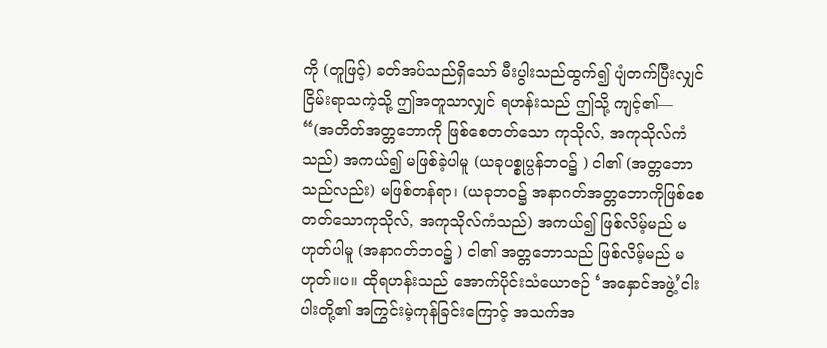ကို (တူဖြင့်) ခတ်အပ်သည်ရှိသော် မီးပွါးသည်ထွက်၍ ပျံတက်ပြီးလျှင် ငြိမ်းရာသကဲ့သို့ ဤအတူသာလျှင် ရဟန်းသည် ဤသို့ ကျင့်၏—
“(အတိတ်အတ္တဘောကို ဖြစ်စေတတ်သော ကုသိုလ်, အကုသိုလ်ကံသည်) အကယ်၍ မဖြစ်ခဲ့ပါမူ (ယခုပစ္စုပ္ပန်ဘဝ၌ ) ငါ၏ (အတ္တဘောသည်လည်း) မဖြစ်တန်ရာ၊ (ယခုဘဝ၌ အနာဂတ်အတ္တဘောကိုဖြစ်စေတတ်သောကုသိုလ်, အကုသိုလ်ကံသည်) အကယ်၍ ဖြစ်လိမ့်မည် မဟုတ်ပါမူ (အနာဂတ်ဘဝ၌ ) ငါ၏ အတ္တဘောသည် ဖြစ်လိမ့်မည် မဟုတ်။ပ။ ထိုရဟန်းသည် အောက်ပိုင်းသံယောဇဉ် ‘အနှောင်အဖွဲ့’ငါးပါးတို့၏ အကြွင်းမဲ့ကုန်ခြင်းကြောင့် အသက်အ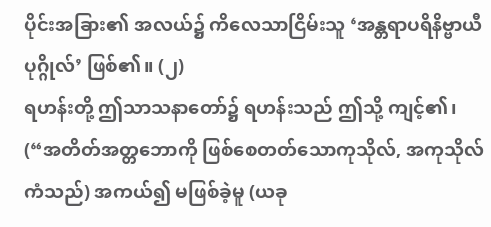ပိုင်းအခြား၏ အလယ်၌ ကိလေသာငြိမ်းသူ ‘အန္တရာပရိနိဗ္ဗာယီပုဂ္ဂိုလ်’ ဖြစ်၏။ (၂)
ရဟန်းတို့ ဤသာသနာတော်၌ ရဟန်းသည် ဤသို့ ကျင့်၏၊ (“အတိတ်အတ္တဘောကို ဖြစ်စေတတ်သောကုသိုလ်, အကုသိုလ်ကံသည်) အကယ်၍ မဖြစ်ခဲ့မူ (ယခု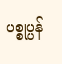ပစ္စုပ္ပန်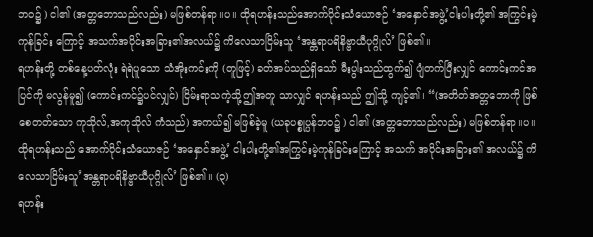ဘဝ၌ ) ငါ၏ (အတ္တဘောသည်လည်း) မဖြစ်တန်ရာ။ပ။ ထိုရဟန်းသည်အောက်ပိုင်းသံယောဇဉ် ‘အနှောင်အဖွဲ့’ငါးပါးတို့၏ အကြွင်းမဲ့ကုန်ခြင်း ကြောင့် အသက်အပိုင်းအခြား၏အလယ်၌ ကိလေသာငြိမ်းသူ ‘အန္တရာပရိနိဗ္ဗာယီပုဂ္ဂိုလ်’ ဖြစ်၏။
ရဟန်းတို့ တစ်နေ့ပတ်လုံး ရဲရဲပူသော သံအိုးကင်းကို (တူဖြင့်) ခတ်အပ်သည်ရှိသော် မီးပွါးသည်ထွက်၍ ပျံတက်ပြီးလျှင် ကောင်းကင်အပြင်ကို မလွန်မူ၍ (ကောင်းကင်၌ပင်လျှင်) ငြိမ်းရာသကဲ့သို့ဤအတူ သာလျှင် ရဟန်းသည် ဤသို့ ကျင့်၏၊ “(အတိတ်အတ္တဘောကို ဖြစ်စေတတ်သော ကုသိုလ်,အကုသိုလ် ကံသည်) အကယ်၍ မဖြစ်ခဲ့မူ (ယခုပစ္စုပ္ပန်ဘဝ၌ ) ငါ၏ (အတ္တဘောသည်လည်း) မဖြစ်တန်ရာ။ပ။ ထိုရဟန်းသည် အောက်ပိုင်းသံယောဇဉ် ‘အနှောင်အဖွဲ့’ ငါးပါးတို့၏အကြွင်းမဲ့ကုန်ခြင်းကြောင့် အသက် အပိုင်းအခြား၏ အလယ်၌ ကိလေသာငြိမ်းသူ’အန္တရာပရိနိဗ္ဗာယီပုဂ္ဂိုလ်’ ဖြစ်၏။ (၃)
ရဟန်း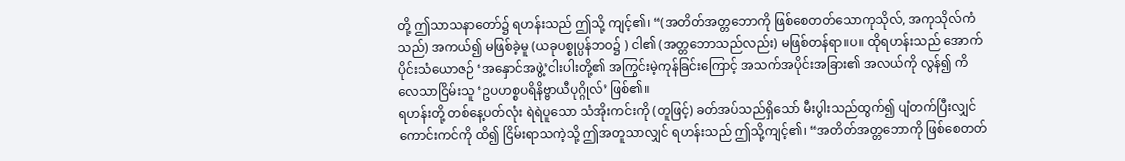တို့ ဤသာသနာတော်၌ ရဟန်းသည် ဤသို့ ကျင့်၏၊ “(အတိတ်အတ္တဘောကို ဖြစ်စေတတ်သောကုသိုလ်, အကုသိုလ်ကံသည်) အကယ်၍ မဖြစ်ခဲ့မူ (ယခုပစ္စုပ္ပန်ဘဝ၌ ) ငါ၏ (အတ္တဘောသည်လည်း) မဖြစ်တန်ရာ။ပ။ ထိုရဟန်းသည် အောက်ပိုင်းသံယောဇဉ် ‘အနှောင်အဖွဲ့’ငါးပါးတို့၏ အကြွင်းမဲ့ကုန်ခြင်းကြောင့် အသက်အပိုင်းအခြား၏ အလယ်ကို လွန်၍ ကိလေသာငြိမ်းသူ ‘ဥပဟစ္စပရိနိဗ္ဗာယီပုဂ္ဂိုလ်’ ဖြစ်၏။
ရဟန်းတို့ တစ်နေ့ပတ်လုံး ရဲရဲပူသော သံအိုးကင်းကို (တူဖြင့်) ခတ်အပ်သည်ရှိသော် မီးပွါးသည်ထွက်၍ ပျံတက်ပြီးလျှင် ကောင်းကင်ကို ထိ၍ ငြိမ်းရာသကဲ့သို့ ဤအတူသာလျှင် ရဟန်းသည် ဤသို့ကျင့်၏၊ “အတိတ်အတ္တဘောကို ဖြစ်စေတတ်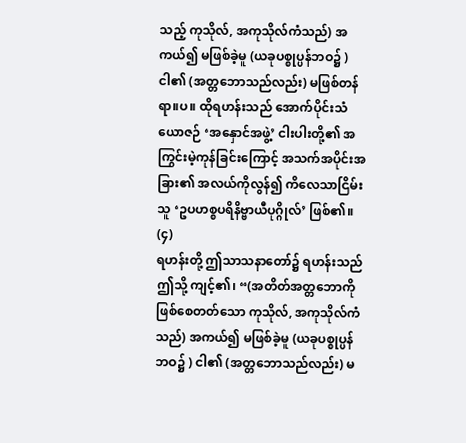သည့် ကုသိုလ်, အကုသိုလ်ကံသည်) အကယ်၍ မဖြစ်ခဲ့မူ (ယခုပစ္စုပ္ပန်ဘဝ၌ ) ငါ၏ (အတ္တဘောသည်လည်း) မဖြစ်တန်ရာ။ပ။ ထိုရဟန်းသည် အောက်ပိုင်းသံယောဇဉ် ‘အနှောင်အဖွဲ့’ ငါးပါးတို့၏ အကြွင်းမဲ့ကုန်ခြင်းကြောင့် အသက်အပိုင်းအခြား၏ အလယ်ကိုလွန်၍ ကိလေသာငြိမ်းသူ ‘ဥပဟစ္စပရိနိဗ္ဗာယီပုဂ္ဂိုလ်’ ဖြစ်၏။ (၄)
ရဟန်းတို့ ဤသာသနာတော်၌ ရဟန်းသည် ဤသို့ ကျင့်၏၊ “(အတိတ်အတ္တဘောကို ဖြစ်စေတတ်သော ကုသိုလ်, အကုသိုလ်ကံသည်) အကယ်၍ မဖြစ်ခဲ့မူ (ယခုပစ္စုပ္ပန်ဘဝ၌ ) ငါ၏ (အတ္တဘောသည်လည်း) မ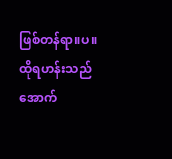ဖြစ်တန်ရာ။ပ။ ထိုရဟန်းသည် အောက်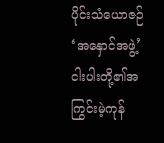ပိုင်းသံယောဇဉ် ‘အနှောင်အဖွဲ့’ ငါးပါးတို့၏အကြွင်းမဲ့ကုန်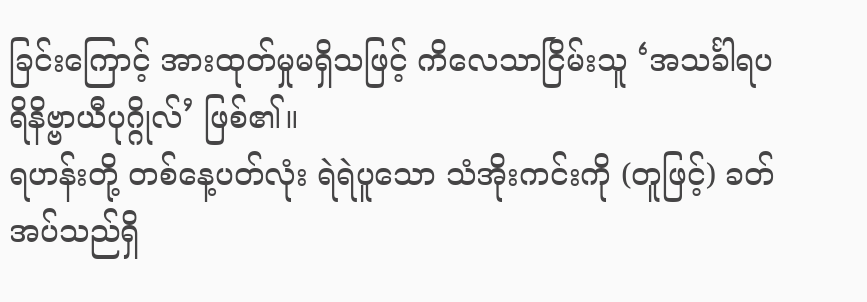ခြင်းကြောင့် အားထုတ်မှုမရှိသဖြင့် ကိလေသာငြိမ်းသူ ‘အသင်္ခါရပရိနိဗ္ဗာယီပုဂ္ဂိုလ်’ ဖြစ်၏။
ရဟန်းတို့ တစ်နေ့ပတ်လုံး ရဲရဲပူသော သံအိုးကင်းကို (တူဖြင့်) ခတ်အပ်သည်ရှိ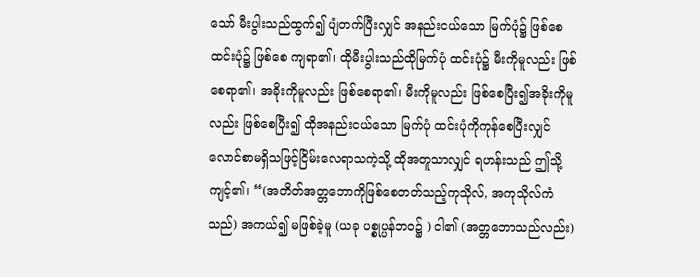သော် မီးပွါးသည်ထွက်၍ ပျံတက်ပြီးလျှင် အနည်းငယ်သော မြက်ပုံ၌ ဖြစ်စေ ထင်းပုံ၌ ဖြစ်စေ ကျရာ၏၊ ထိုမီးပွါးသည်ထိုမြက်ပုံ ထင်းပုံ၌ မီးကိုမူလည်း ဖြစ်စေရာ၏၊ အခိုးကိုမူလည်း ဖြစ်စေရာ၏၊ မီးကိုမူလည်း ဖြစ်စေပြီး၍အခိုးကိုမူလည်း ဖြစ်စေပြီး၍ ထိုအနည်းငယ်သော မြက်ပုံ ထင်းပုံကိုကုန်စေပြီးလျှင် လောင်စာမရှိသဖြင့်ငြိမ်းလေရာသကဲ့သို့ ထိုအတူသာလျှင် ရဟန်းသည် ဤသို့ ကျင့်၏၊ “(အတိတ်အတ္တဘောကိုဖြစ်စေတတ်သည့်ကုသိုလ်, အကုသိုလ်ကံသည်) အကယ်၍ မဖြစ်ခဲ့မူ (ယခု ပစ္စုပ္ပန်ဘဝ၌ ) ငါ၏ (အတ္တဘောသည်လည်း)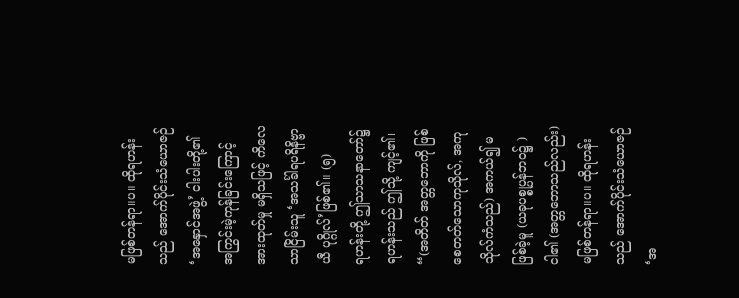မဖြစ်တန်ရာ။ပ။ ထိုရဟန်းသည် အောက်ပိုင်းသံယောဇဉ် ‘အနှောင်အဖွဲ့’ ငါးပါးတို့၏ အကြွင်းမဲ့ကုန်ခြင်းကြောင့် အားထုတ်မှု မရှိသဖြင့် ကိလေသာငြိမ်းသူ ‘အသင်္ခါရပရိနိဗ္ဗာယီ ပုဂ္ဂိုလ်’ဖြစ်၏။ (၅)
ရဟန်းတို့ ဤသာသနာတော်၌ ရဟန်းသည် ဤသို့ ကျင့်၏၊ “(အတိတ် အတ္တဘောကို ဖြစ်စေတတ်သောကုသိုလ်, အကုသိုလ်ကံသည်) အကယ်၍ မဖြစ်ခဲ့မူ (ယခုပစ္စုပ္ပန်ဘဝ၌ ) ငါ၏ (အတ္တဘောသည်လည်း) မဖြစ်တန်ရာ။ပ။ ထိုရဟန်းသည် အောက်ပိုင်းသံယောဇဉ် ‘အ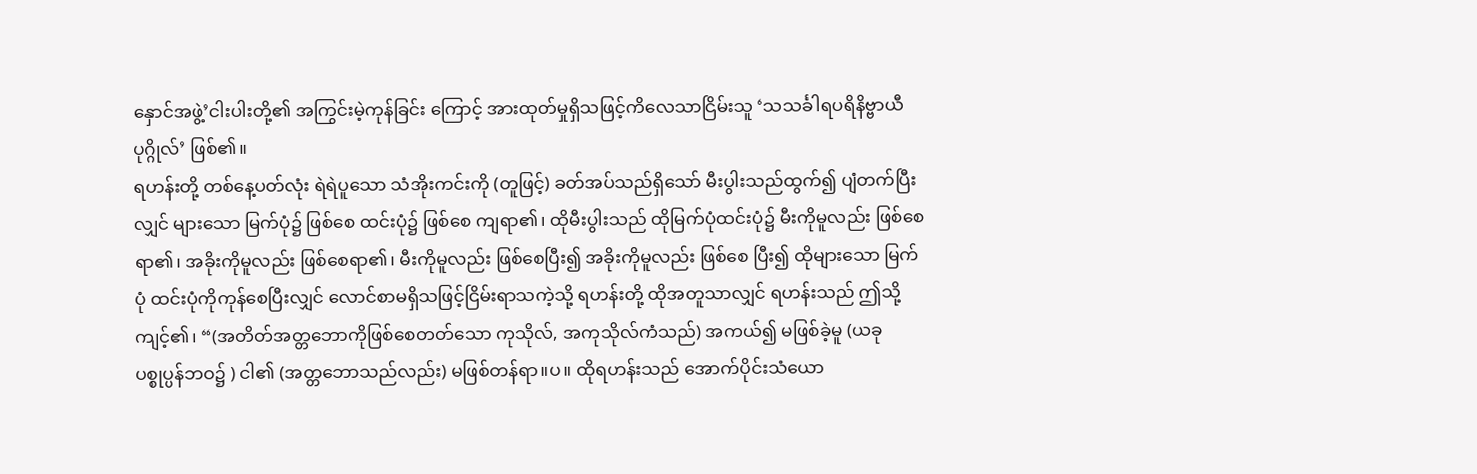နှောင်အဖွဲ့’ငါးပါးတို့၏ အကြွင်းမဲ့ကုန်ခြင်း ကြောင့် အားထုတ်မှုရှိသဖြင့်ကိလေသာငြိမ်းသူ ‘သသင်္ခါရပရိနိဗ္ဗာယီပုဂ္ဂိုလ်’ ဖြစ်၏။
ရဟန်းတို့ တစ်နေ့ပတ်လုံး ရဲရဲပူသော သံအိုးကင်းကို (တူဖြင့်) ခတ်အပ်သည်ရှိသော် မီးပွါးသည်ထွက်၍ ပျံတက်ပြီးလျှင် များသော မြက်ပုံ၌ ဖြစ်စေ ထင်းပုံ၌ ဖြစ်စေ ကျရာ၏၊ ထိုမီးပွါးသည် ထိုမြက်ပုံထင်းပုံ၌ မီးကိုမူလည်း ဖြစ်စေရာ၏၊ အခိုးကိုမူလည်း ဖြစ်စေရာ၏၊ မီးကိုမူလည်း ဖြစ်စေပြီး၍ အခိုးကိုမူလည်း ဖြစ်စေ ပြီး၍ ထိုများသော မြက်ပုံ ထင်းပုံကိုကုန်စေပြီးလျှင် လောင်စာမရှိသဖြင့်ငြိမ်းရာသကဲ့သို့ ရဟန်းတို့ ထိုအတူသာလျှင် ရဟန်းသည် ဤသို့ ကျင့်၏၊ “(အတိတ်အတ္တဘောကိုဖြစ်စေတတ်သော ကုသိုလ်, အကုသိုလ်ကံသည်) အကယ်၍ မဖြစ်ခဲ့မူ (ယခုပစ္စုပ္ပန်ဘဝ၌ ) ငါ၏ (အတ္တဘောသည်လည်း) မဖြစ်တန်ရာ။ပ။ ထိုရဟန်းသည် အောက်ပိုင်းသံယော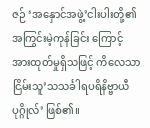ဇဉ် ‘အနှောင်အဖွဲ့’ငါးပါးတို့၏ အကြွင်းမဲ့ကုန်ခြင်း ကြောင့် အားထုတ်မှုရှိသဖြင့် ကိလေသာငြိမ်းသူ’သသင်္ခါရပရိနိဗ္ဗာယီပုဂ္ဂိုလ်’ ဖြစ်၏။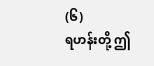(၆)
ရဟန်းတို့ ဤ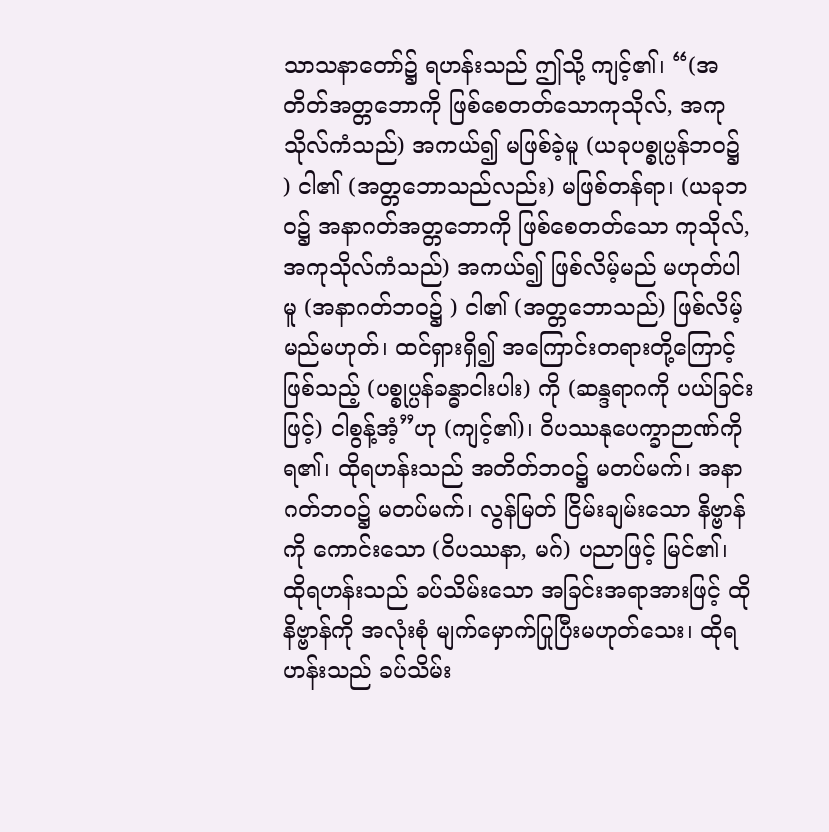သာသနာတော်၌ ရဟန်းသည် ဤသို့ ကျင့်၏၊ “(အတိတ်အတ္တဘောကို ဖြစ်စေတတ်သောကုသိုလ်, အကုသိုလ်ကံသည်) အကယ်၍ မဖြစ်ခဲ့မူ (ယခုပစ္စုပ္ပန်ဘဝ၌ ) ငါ၏ (အတ္တဘောသည်လည်း) မဖြစ်တန်ရာ၊ (ယခုဘဝ၌ အနာဂတ်အတ္တဘောကို ဖြစ်စေတတ်သော ကုသိုလ်, အကုသိုလ်ကံသည်) အကယ်၍ ဖြစ်လိမ့်မည် မဟုတ်ပါမူ (အနာဂတ်ဘဝ၌ ) ငါ၏ (အတ္တဘောသည်) ဖြစ်လိမ့်မည်မဟုတ်၊ ထင်ရှားရှိ၍ အကြောင်းတရားတို့ကြောင့်ဖြစ်သည့် (ပစ္စုပ္ပန်ခန္ဓာငါးပါး) ကို (ဆန္ဒရာဂကို ပယ်ခြင်းဖြင့်) ငါစွန့်အံ့”ဟု (ကျင့်၏)၊ ဝိပဿနုပေက္ခာဉာဏ်ကို ရ၏၊ ထိုရဟန်းသည် အတိတ်ဘဝ၌ မတပ်မက်၊ အနာဂတ်ဘဝ၌ မတပ်မက်၊ လွန်မြတ် ငြိမ်းချမ်းသော နိဗ္ဗာန်ကို ကောင်းသော (ဝိပဿနာ, မဂ်) ပညာဖြင့် မြင်၏၊ ထိုရဟန်းသည် ခပ်သိမ်းသော အခြင်းအရာအားဖြင့် ထိုနိဗ္ဗာန်ကို အလုံးစုံ မျက်မှောက်ပြုပြီးမဟုတ်သေး၊ ထိုရဟန်းသည် ခပ်သိမ်း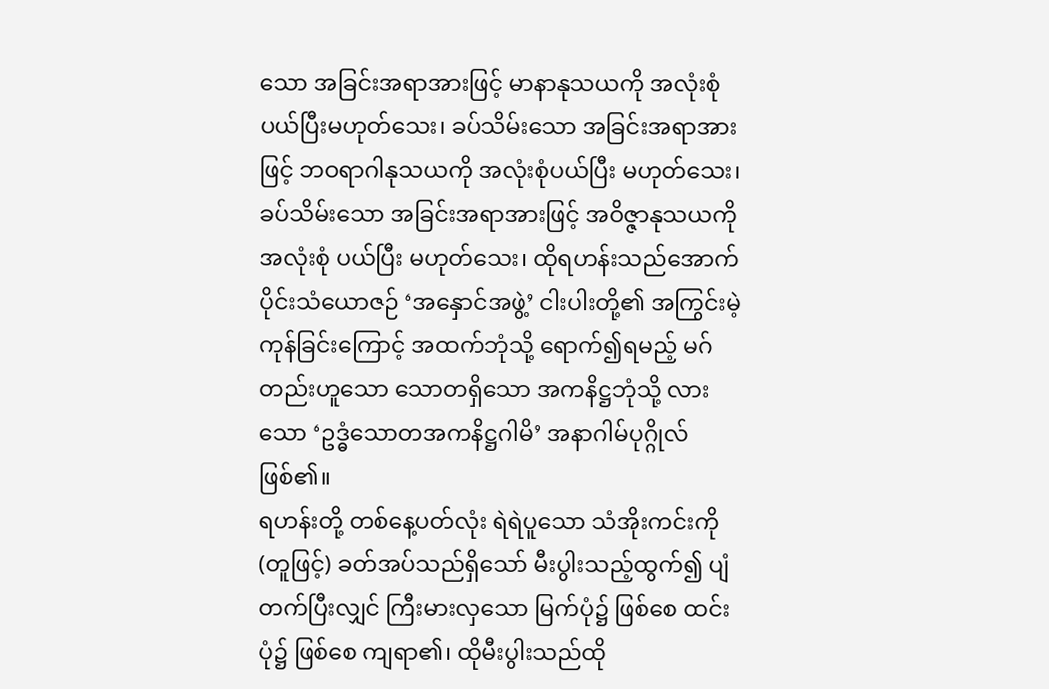သော အခြင်းအရာအားဖြင့် မာနာနုသယကို အလုံးစုံပယ်ပြီးမဟုတ်သေး၊ ခပ်သိမ်းသော အခြင်းအရာအားဖြင့် ဘဝရာဂါနုသယကို အလုံးစုံပယ်ပြီး မဟုတ်သေး၊ ခပ်သိမ်းသော အခြင်းအရာအားဖြင့် အဝိဇ္ဇာနုသယကို အလုံးစုံ ပယ်ပြီး မဟုတ်သေး၊ ထိုရဟန်းသည်အောက်ပိုင်းသံယောဇဉ် ‘အနှောင်အဖွဲ့’ ငါးပါးတို့၏ အကြွင်းမဲ့ကုန်ခြင်းကြောင့် အထက်ဘုံသို့ ရောက်၍ရမည့် မဂ်တည်းဟူသော သောတရှိသော အကနိဋ္ဌဘုံသို့ လားသော ‘ဥဒ္ဓံသောတအကနိဋ္ဌဂါမိ’ အနာဂါမ်ပုဂ္ဂိုလ်ဖြစ်၏။
ရဟန်းတို့ တစ်နေ့ပတ်လုံး ရဲရဲပူသော သံအိုးကင်းကို (တူဖြင့်) ခတ်အပ်သည်ရှိသော် မီးပွါးသည့်ထွက်၍ ပျံတက်ပြီးလျှင် ကြီးမားလှသော မြက်ပုံ၌ ဖြစ်စေ ထင်းပုံ၌ ဖြစ်စေ ကျရာ၏၊ ထိုမီးပွါးသည်ထို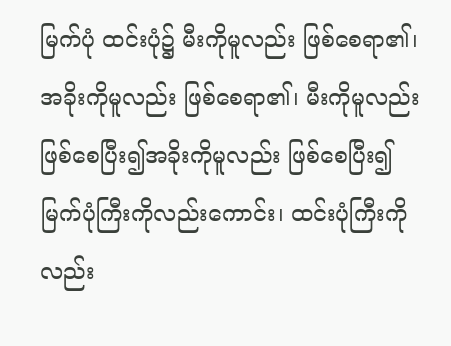မြက်ပုံ ထင်းပုံ၌ မီးကိုမူလည်း ဖြစ်စေရာ၏၊ အခိုးကိုမူလည်း ဖြစ်စေရာ၏၊ မီးကိုမူလည်း ဖြစ်စေပြီး၍အခိုးကိုမူလည်း ဖြစ်စေပြီး၍ မြက်ပုံကြီးကိုလည်းကောင်း၊ ထင်းပုံကြီးကိုလည်း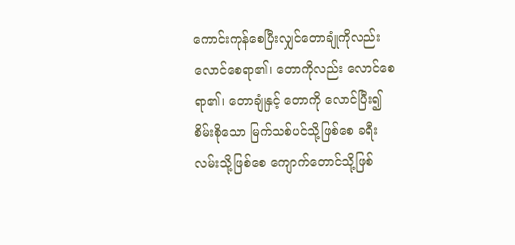ကောင်းကုန်စေပြီးလျှင်တောချုံကိုလည်း လောင်စေရာ၏၊ တောကိုလည်း လောင်စေရာ၏၊ တောချုံနှင့် တောကို လောင်ပြီး၍စိမ်းစိုသော မြက်သစ်ပင်သို့ဖြစ်စေ ခရီးလမ်းသို့ဖြစ်စေ ကျောက်တောင်သို့ဖြစ်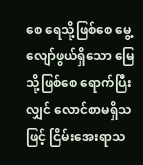စေ ရေသို့ဖြစ်စေ မွေ့လျော်ဖွယ်ရှိသော မြေသို့ဖြစ်စေ ရောက်ပြီးလျှင် လောင်စာမရှိသဖြင့် ငြိမ်းအေးရာသ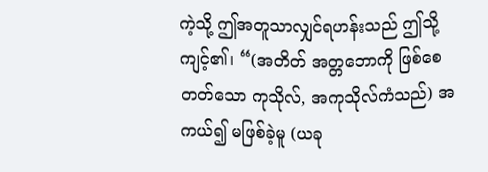ကဲ့သို့ ဤအတူသာလျှင်ရဟန်းသည် ဤသို့ ကျင့်၏၊ “(အတိတ် အတ္တဘောကို ဖြစ်စေတတ်သော ကုသိုလ်, အကုသိုလ်ကံသည်) အကယ်၍ မဖြစ်ခဲ့မူ (ယခု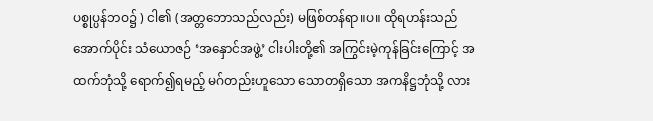ပစ္စုပ္ပန်ဘဝ၌ ) ငါ၏ (အတ္တဘောသည်လည်း) မဖြစ်တန်ရာ။ပ။ ထိုရဟန်းသည်အောက်ပိုင်း သံယောဇဉ် ‘အနှောင်အဖွဲ့’ ငါးပါးတို့၏ အကြွင်းမဲ့ကုန်ခြင်းကြောင့် အထက်ဘုံသို့ ရောက်၍ရမည့် မဂ်တည်းဟူသော သောတရှိသော အကနိဋ္ဌဘုံသို့ လား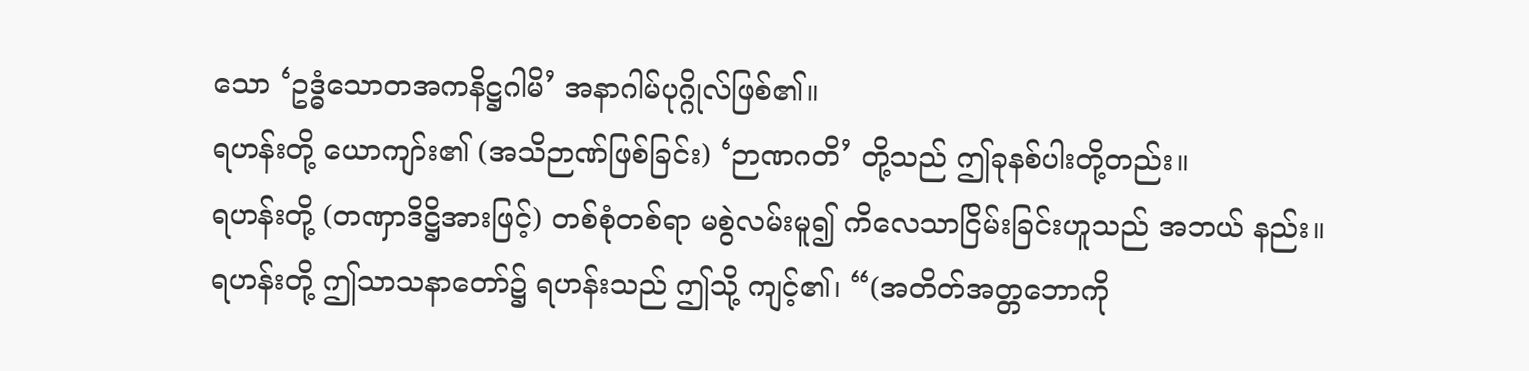သော ‘ဥဒ္ဓံသောတအကနိဋ္ဌဂါမိ’ အနာဂါမ်ပုဂ္ဂိုလ်ဖြစ်၏။
ရဟန်းတို့ ယောကျာ်း၏ (အသိဉာဏ်ဖြစ်ခြင်း) ‘ဉာဏဂတိ’ တို့သည် ဤခုနစ်ပါးတို့တည်း။
ရဟန်းတို့ (တဏှာဒိဋ္ဌိအားဖြင့်) တစ်စုံတစ်ရာ မစွဲလမ်းမူ၍ ကိလေသာငြိမ်းခြင်းဟူသည် အဘယ် နည်း။
ရဟန်းတို့ ဤသာသနာတော်၌ ရဟန်းသည် ဤသို့ ကျင့်၏၊ “(အတိတ်အတ္တဘောကို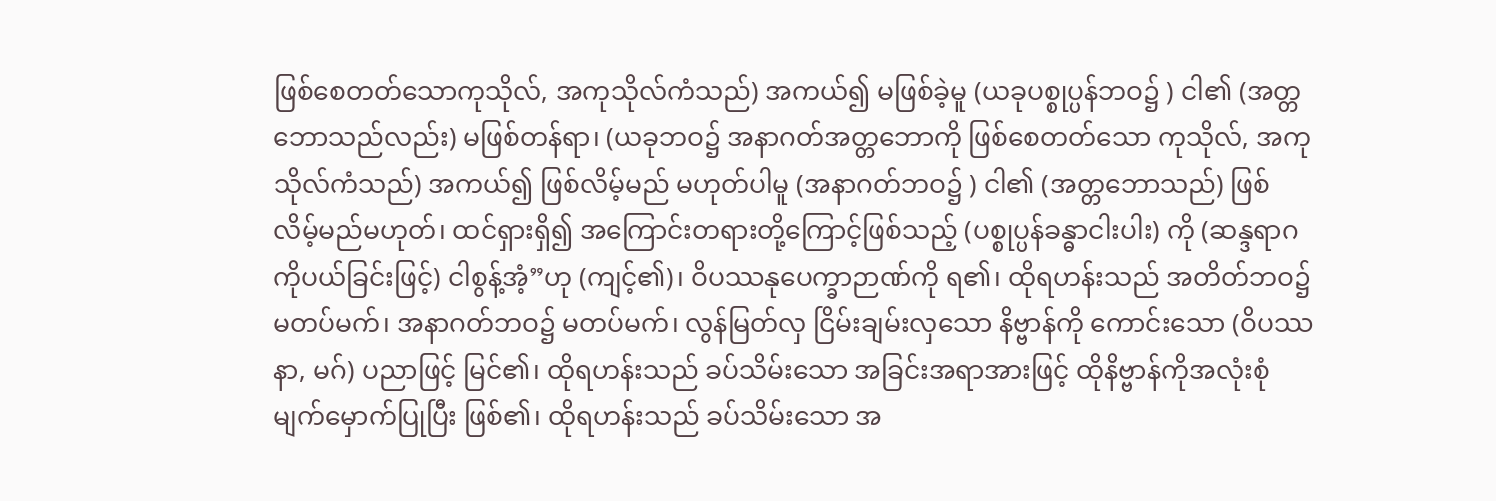ဖြစ်စေတတ်သောကုသိုလ်, အကုသိုလ်ကံသည်) အကယ်၍ မဖြစ်ခဲ့မူ (ယခုပစ္စုပ္ပန်ဘဝ၌ ) ငါ၏ (အတ္တဘောသည်လည်း) မဖြစ်တန်ရာ၊ (ယခုဘဝ၌ အနာဂတ်အတ္တဘောကို ဖြစ်စေတတ်သော ကုသိုလ်, အကုသိုလ်ကံသည်) အကယ်၍ ဖြစ်လိမ့်မည် မဟုတ်ပါမူ (အနာဂတ်ဘဝ၌ ) ငါ၏ (အတ္တဘောသည်) ဖြစ်လိမ့်မည်မဟုတ်၊ ထင်ရှားရှိ၍ အကြောင်းတရားတို့ကြောင့်ဖြစ်သည့် (ပစ္စုပ္ပန်ခန္ဓာငါးပါး) ကို (ဆန္ဒရာဂကိုပယ်ခြင်းဖြင့်) ငါစွန့်အံ့”ဟု (ကျင့်၏)၊ ဝိပဿနုပေက္ခာဉာဏ်ကို ရ၏၊ ထိုရဟန်းသည် အတိတ်ဘဝ၌ မတပ်မက်၊ အနာဂတ်ဘဝ၌ မတပ်မက်၊ လွန်မြတ်လှ ငြိမ်းချမ်းလှသော နိဗ္ဗာန်ကို ကောင်းသော (ဝိပဿနာ, မဂ်) ပညာဖြင့် မြင်၏၊ ထိုရဟန်းသည် ခပ်သိမ်းသော အခြင်းအရာအားဖြင့် ထိုနိဗ္ဗာန်ကိုအလုံးစုံမျက်မှောက်ပြုပြီး ဖြစ်၏၊ ထိုရဟန်းသည် ခပ်သိမ်းသော အ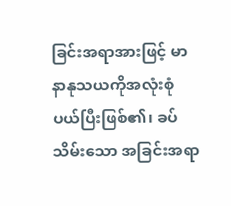ခြင်းအရာအားဖြင့် မာနာနုသယကိုအလုံးစုံ ပယ်ပြီးဖြစ်၏၊ ခပ်သိမ်းသော အခြင်းအရာ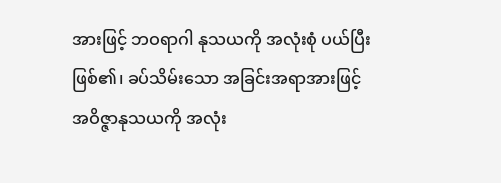အားဖြင့် ဘဝရာဂါ နုသယကို အလုံးစုံ ပယ်ပြီးဖြစ်၏၊ ခပ်သိမ်းသော အခြင်းအရာအားဖြင့် အဝိဇ္ဇာနုသယကို အလုံး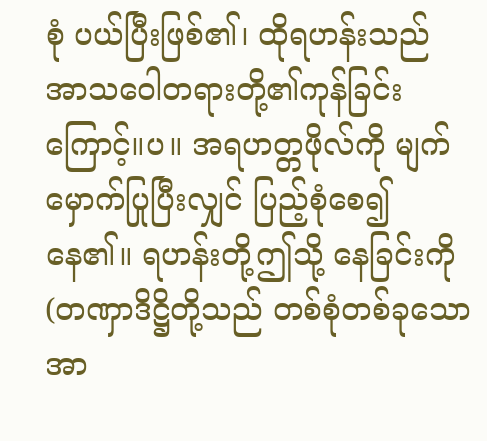စုံ ပယ်ပြီးဖြစ်၏၊ ထိုရဟန်းသည် အာသဝေါတရားတို့၏ကုန်ခြင်းကြောင့်။ပ။ အရဟတ္တဖိုလ်ကို မျက်မှောက်ပြုပြီးလျှင် ပြည့်စုံစေ၍ နေ၏။ ရဟန်းတို့ဤသို့ နေခြင်းကို (တဏှာဒိဋ္ဌိတို့သည် တစ်စုံတစ်ခုသော အာ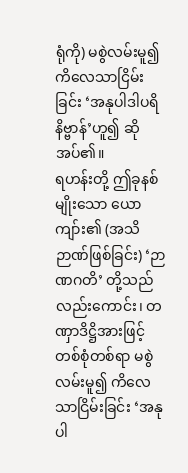ရုံကို) မစွဲလမ်းမူ၍ ကိလေသာငြိမ်းခြင်း ‘အနုပါဒါပရိနိဗ္ဗာန်’ဟူ၍ ဆိုအပ်၏။
ရဟန်းတို့ ဤခုနစ်မျိုးသော ယောကျာ်း၏ (အသိဉာဏ်ဖြစ်ခြင်း) ‘ဉာဏဂတိ’ တို့သည်လည်းကောင်း၊ တဏှာဒိဋ္ဌိအားဖြင့် တစ်စုံတစ်ရာ မစွဲလမ်းမူ၍ ကိလေသာငြိမ်းခြင်း ‘အနုပါ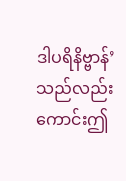ဒါပရိနိဗ္ဗာန်’ သည်လည်းကောင်းဤ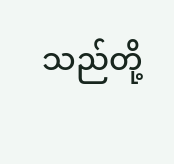သည်တို့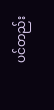ပင်တည်း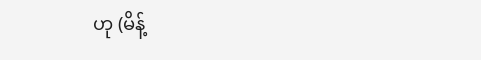ဟု (မိန့်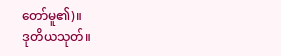တော်မူ၏)။
ဒုတိယသုတ်။